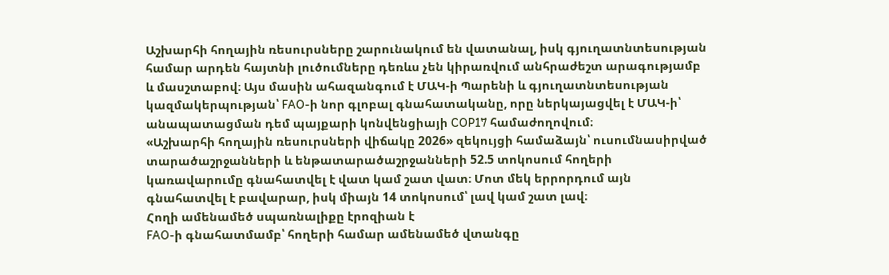Աշխարհի հողային ռեսուրսները շարունակում են վատանալ, իսկ գյուղատնտեսության համար արդեն հայտնի լուծումները դեռևս չեն կիրառվում անհրաժեշտ արագությամբ և մասշտաբով։ Այս մասին ահազանգում է ՄԱԿ-ի Պարենի և գյուղատնտեսության կազմակերպության՝ FAO-ի նոր գլոբալ գնահատականը, որը ներկայացվել է ՄԱԿ-ի՝ անապատացման դեմ պայքարի կոնվենցիայի COP17 համաժողովում։
«Աշխարհի հողային ռեսուրսների վիճակը 2026» զեկույցի համաձայն՝ ուսումնասիրված տարածաշրջանների և ենթատարածաշրջանների 52.5 տոկոսում հողերի կառավարումը գնահատվել է վատ կամ շատ վատ։ Մոտ մեկ երրորդում այն գնահատվել է բավարար, իսկ միայն 14 տոկոսում՝ լավ կամ շատ լավ։
Հողի ամենամեծ սպառնալիքը էրոզիան է
FAO-ի գնահատմամբ՝ հողերի համար ամենամեծ վտանգը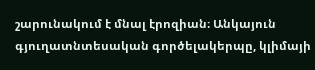շարունակում է մնալ էրոզիան։ Անկայուն գյուղատնտեսական գործելակերպը, կլիմայի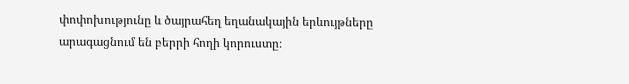փոփոխությունը և ծայրահեղ եղանակային երևույթները արագացնում են բերրի հողի կորուստը։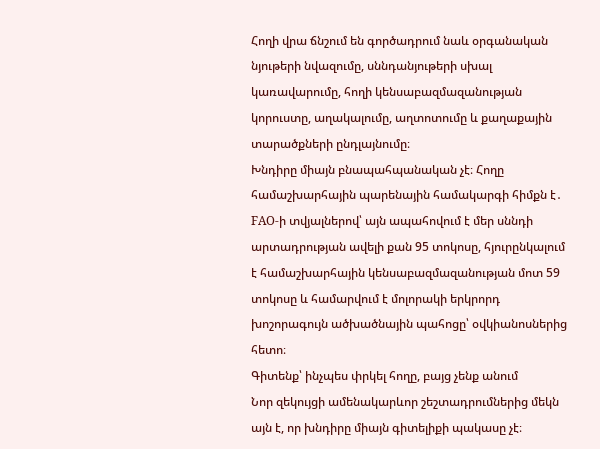Հողի վրա ճնշում են գործադրում նաև օրգանական նյութերի նվազումը, սննդանյութերի սխալ կառավարումը, հողի կենսաբազմազանության կորուստը, աղակալումը, աղտոտումը և քաղաքային տարածքների ընդլայնումը։
Խնդիրը միայն բնապահպանական չէ։ Հողը համաշխարհային պարենային համակարգի հիմքն է․ FAO-ի տվյալներով՝ այն ապահովում է մեր սննդի արտադրության ավելի քան 95 տոկոսը, հյուրընկալում է համաշխարհային կենսաբազմազանության մոտ 59 տոկոսը և համարվում է մոլորակի երկրորդ խոշորագույն ածխածնային պահոցը՝ օվկիանոսներից հետո։
Գիտենք՝ ինչպես փրկել հողը, բայց չենք անում
Նոր զեկույցի ամենակարևոր շեշտադրումներից մեկն այն է, որ խնդիրը միայն գիտելիքի պակասը չէ։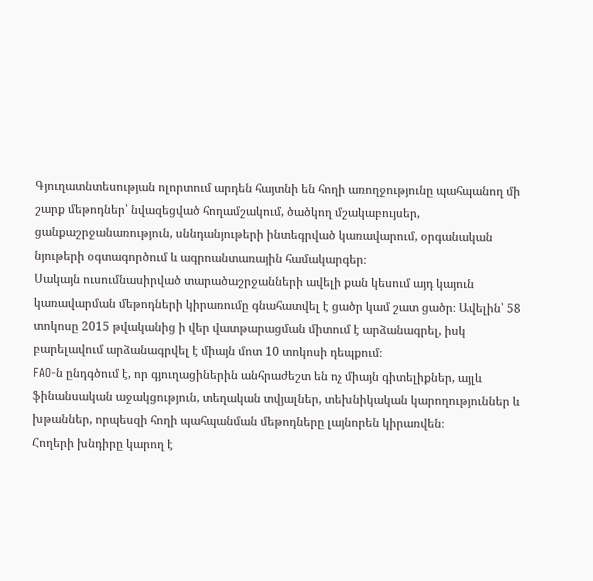Գյուղատնտեսության ոլորտում արդեն հայտնի են հողի առողջությունը պահպանող մի շարք մեթոդներ՝ նվազեցված հողամշակում, ծածկող մշակաբույսեր, ցանքաշրջանառություն, սննդանյութերի ինտեգրված կառավարում, օրգանական նյութերի օգտագործում և ագրոանտառային համակարգեր։
Սակայն ուսումնասիրված տարածաշրջանների ավելի քան կեսում այդ կայուն կառավարման մեթոդների կիրառումը գնահատվել է ցածր կամ շատ ցածր։ Ավելին՝ 58 տոկոսը 2015 թվականից ի վեր վատթարացման միտում է արձանագրել, իսկ բարելավում արձանագրվել է միայն մոտ 10 տոկոսի դեպքում։
FAO-ն ընդգծում է, որ գյուղացիներին անհրաժեշտ են ոչ միայն գիտելիքներ, այլև ֆինանսական աջակցություն, տեղական տվյալներ, տեխնիկական կարողություններ և խթաններ, որպեսզի հողի պահպանման մեթոդները լայնորեն կիրառվեն։
Հողերի խնդիրը կարող է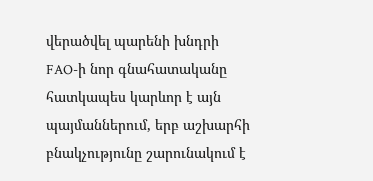վերածվել պարենի խնդրի
FAO-ի նոր գնահատականը հատկապես կարևոր է այն պայմաններում, երբ աշխարհի բնակչությունը շարունակում է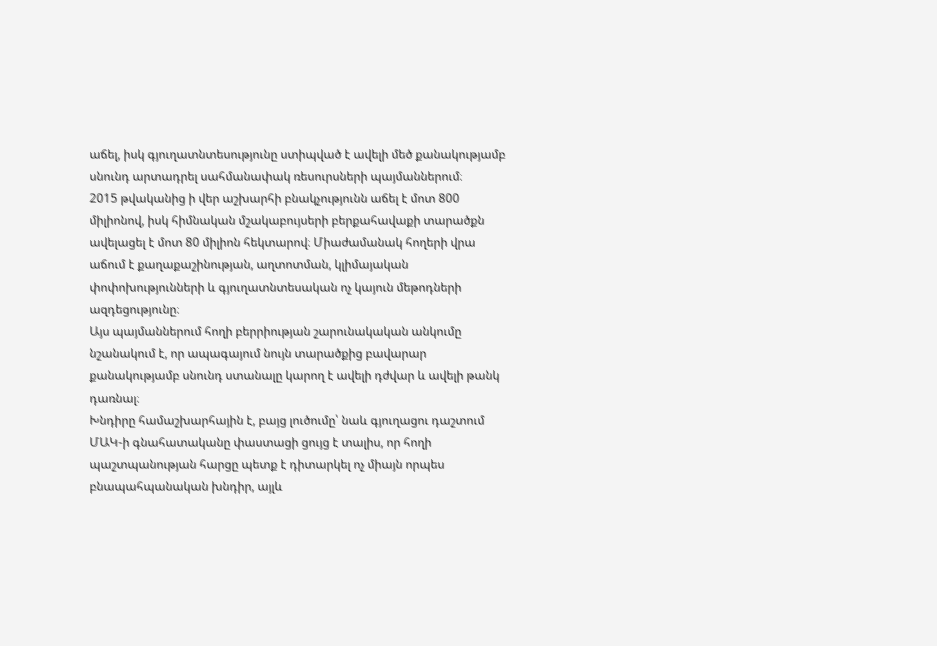աճել, իսկ գյուղատնտեսությունը ստիպված է ավելի մեծ քանակությամբ սնունդ արտադրել սահմանափակ ռեսուրսների պայմաններում։
2015 թվականից ի վեր աշխարհի բնակչությունն աճել է մոտ 800 միլիոնով, իսկ հիմնական մշակաբույսերի բերքահավաքի տարածքն ավելացել է մոտ 80 միլիոն հեկտարով։ Միաժամանակ հողերի վրա աճում է քաղաքաշինության, աղտոտման, կլիմայական փոփոխությունների և գյուղատնտեսական ոչ կայուն մեթոդների ազդեցությունը։
Այս պայմաններում հողի բերրիության շարունակական անկումը նշանակում է, որ ապագայում նույն տարածքից բավարար քանակությամբ սնունդ ստանալը կարող է ավելի դժվար և ավելի թանկ դառնալ։
Խնդիրը համաշխարհային է, բայց լուծումը՝ նաև գյուղացու դաշտում
ՄԱԿ-ի գնահատականը փաստացի ցույց է տալիս, որ հողի պաշտպանության հարցը պետք է դիտարկել ոչ միայն որպես բնապահպանական խնդիր, այլև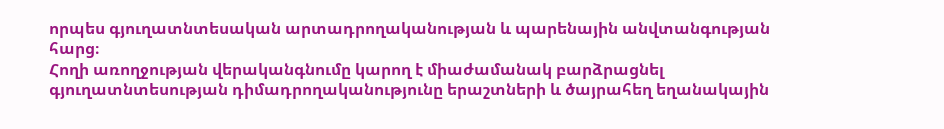որպես գյուղատնտեսական արտադրողականության և պարենային անվտանգության հարց։
Հողի առողջության վերականգնումը կարող է միաժամանակ բարձրացնել գյուղատնտեսության դիմադրողականությունը երաշտների և ծայրահեղ եղանակային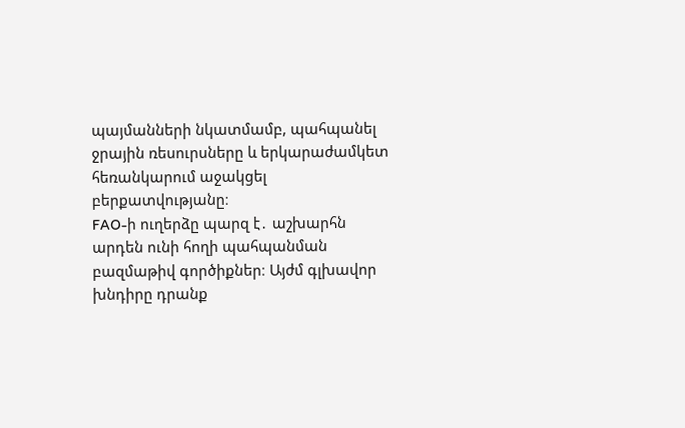պայմանների նկատմամբ, պահպանել ջրային ռեսուրսները և երկարաժամկետ հեռանկարում աջակցել բերքատվությանը։
FAO-ի ուղերձը պարզ է․ աշխարհն արդեն ունի հողի պահպանման բազմաթիվ գործիքներ։ Այժմ գլխավոր խնդիրը դրանք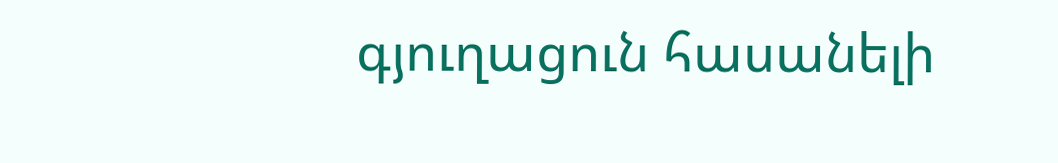գյուղացուն հասանելի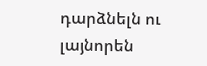դարձնելն ու լայնորեն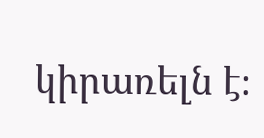կիրառելն է։